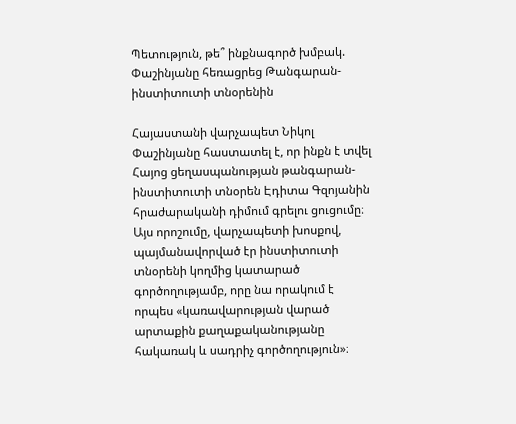Պետություն, թե՞ ինքնագործ խմբակ. Փաշինյանը հեռացրեց Թանգարան-ինստիտուտի տնօրենին

Հայաստանի վարչապետ Նիկոլ Փաշինյանը հաստատել է, որ ինքն է տվել Հայոց ցեղասպանության թանգարան-ինստիտուտի տնօրեն Էդիտա Գզոյանին հրաժարականի դիմում գրելու ցուցումը։ Այս որոշումը, վարչապետի խոսքով, պայմանավորված էր ինստիտուտի տնօրենի կողմից կատարած գործողությամբ, որը նա որակում է որպես «կառավարության վարած արտաքին քաղաքականությանը հակառակ և սադրիչ գործողություն»։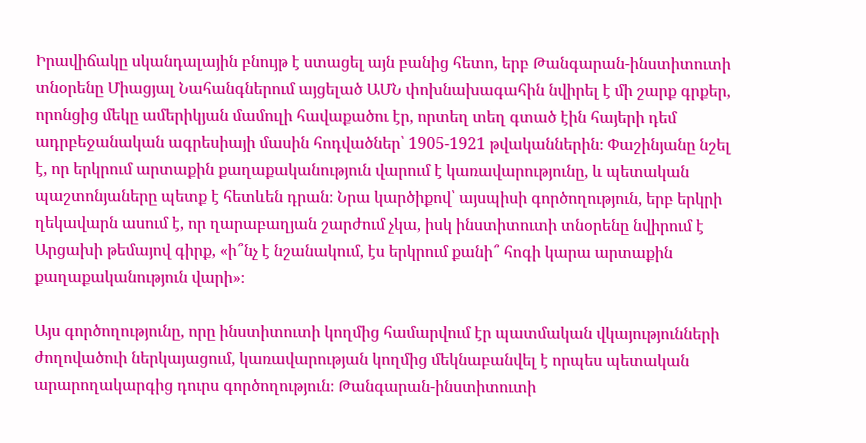Իրավիճակը սկանդալային բնույթ է ստացել այն բանից հետո, երբ Թանգարան-ինստիտուտի տնօրենը Միացյալ Նահանգներում այցելած ԱՄՆ փոխնախագահին նվիրել է մի շարք գրքեր, որոնցից մեկը ամերիկյան մամուլի հավաքածու էր, որտեղ տեղ գտած էին հայերի դեմ ադրբեջանական ագրեսիայի մասին հոդվածներ՝ 1905-1921 թվականներին։ Փաշինյանը նշել է, որ երկրում արտաքին քաղաքականություն վարում է կառավարությունը, և պետական պաշտոնյաները պետք է հետևեն դրան։ Նրա կարծիքով՝ այսպիսի գործողություն, երբ երկրի ղեկավարն ասում է, որ ղարաբաղյան շարժում չկա, իսկ ինստիտուտի տնօրենը նվիրում է Արցախի թեմայով գիրք, «ի՞նչ է նշանակում, էս երկրում քանի՞ հոգի կարա արտաքին քաղաքականություն վարի»։

Այս գործողությունը, որը ինստիտուտի կողմից համարվում էր պատմական վկայությունների ժողովածուի ներկայացում, կառավարության կողմից մեկնաբանվել է որպես պետական արարողակարգից դուրս գործողություն։ Թանգարան-ինստիտուտի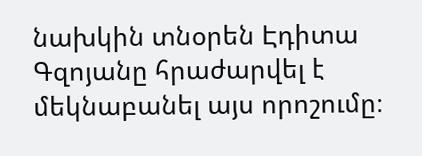նախկին տնօրեն Էդիտա Գզոյանը հրաժարվել է մեկնաբանել այս որոշումը։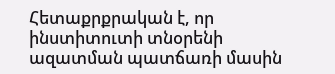Հետաքրքրական է, որ ինստիտուտի տնօրենի ազատման պատճառի մասին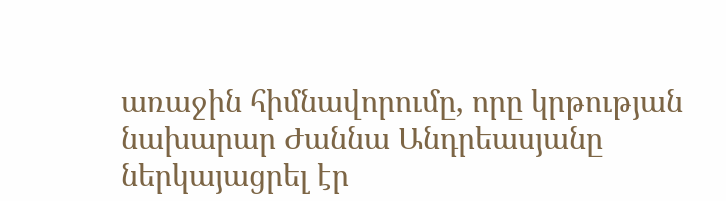առաջին հիմնավորումը, որը կրթության նախարար Ժաննա Անդրեասյանը ներկայացրել էր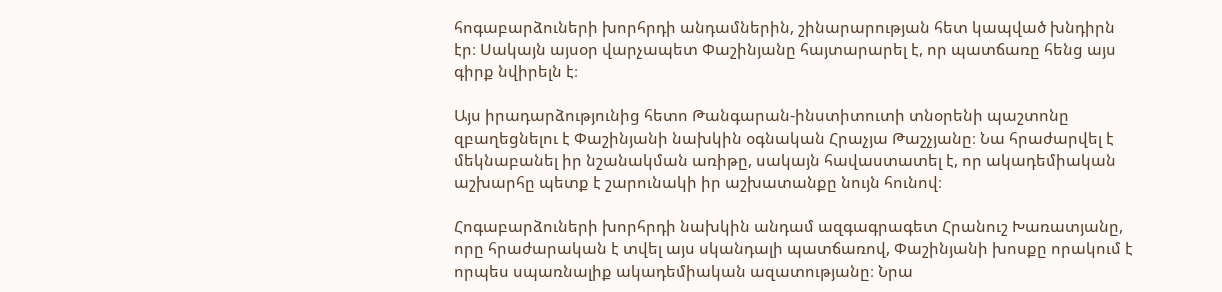հոգաբարձուների խորհրդի անդամներին, շինարարության հետ կապված խնդիրն էր։ Սակայն այսօր վարչապետ Փաշինյանը հայտարարել է, որ պատճառը հենց այս գիրք նվիրելն է։

Այս իրադարձությունից հետո Թանգարան-ինստիտուտի տնօրենի պաշտոնը զբաղեցնելու է Փաշինյանի նախկին օգնական Հրաչյա Թաշչյանը։ Նա հրաժարվել է մեկնաբանել իր նշանակման առիթը, սակայն հավաստատել է, որ ակադեմիական աշխարհը պետք է շարունակի իր աշխատանքը նույն հունով։

Հոգաբարձուների խորհրդի նախկին անդամ ազգագրագետ Հրանուշ Խառատյանը, որը հրաժարական է տվել այս սկանդալի պատճառով, Փաշինյանի խոսքը որակում է որպես սպառնալիք ակադեմիական ազատությանը։ Նրա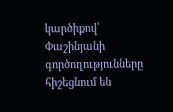կարծիքով՝ Փաշինյանի գործողությունները հիշեցնում են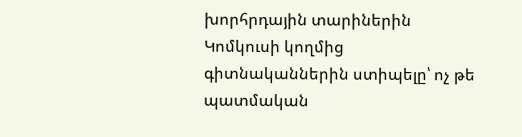խորհրդային տարիներին Կոմկուսի կողմից գիտնականներին ստիպելը՝ ոչ թե պատմական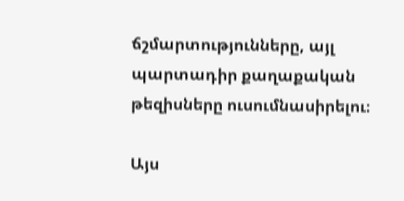ճշմարտությունները, այլ պարտադիր քաղաքական թեզիսները ուսումնասիրելու։

Այս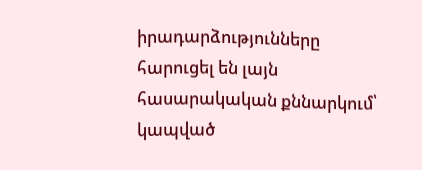իրադարձությունները հարուցել են լայն հասարակական քննարկում՝ կապված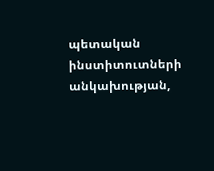պետական ինստիտուտների անկախության,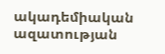ակադեմիական ազատության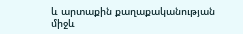և արտաքին քաղաքականության միջև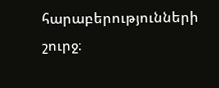հարաբերությունների շուրջ։